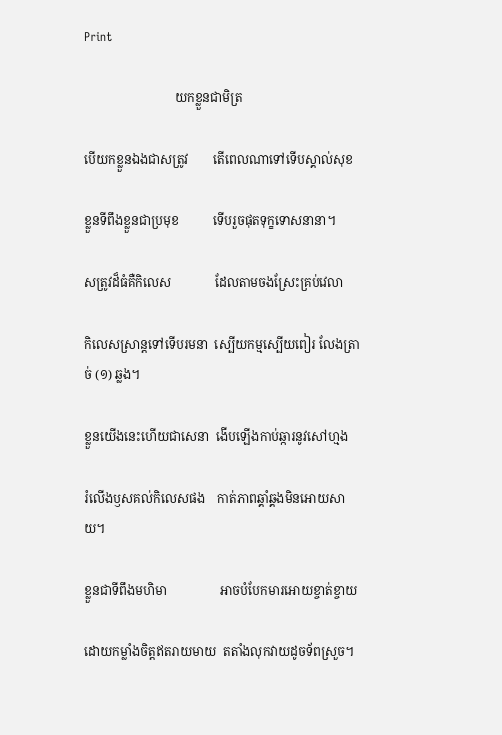Print

                             យកខ្លួនជាមិត្រ

បើយកខ្លួនឯងជាសត្រូវ        តើពេលណាទៅទើបស្គាល់សុខ

ខ្លួនទីពឹងខ្លួនជាប្រមុខ           ទើបរួចផុតទុក្ខទោសនានា។

សត្រូវដ៏ធំគឺកិលេស              ដែលតាមចងស្រែះគ្រប់វេលា

កិលេសស្រាន្តទៅទើបរមនា  ស្បើយកម្មស្បើយពៀរ លែងត្រាច់ (១) ឆ្លង។

ខ្លួនយើងនេះហើយជាសេនា  ងើបឡើងកាប់ឆ្ការនូវសៅហ្មង

រំលើងឫសគល់កិលេសផង    កាត់ភាពឆ្គាំឆ្គងមិនអោយសាយ។

ខ្លួនជាទីពឹងមហិមា                 អាចបំបែកមារអោយខ្ចាត់ខ្ចាយ

ដោយកម្លាំងចិត្តឥតរាយមាយ  តតាំងលុកវាយដូចទ័ពស្រួច។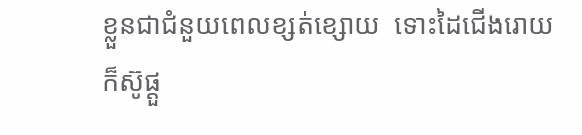ខ្លួនជាជំនួយពេលខ្សត់ខ្សោយ  ទោះដៃជើងរោយក៏ស៊ូផ្ដួ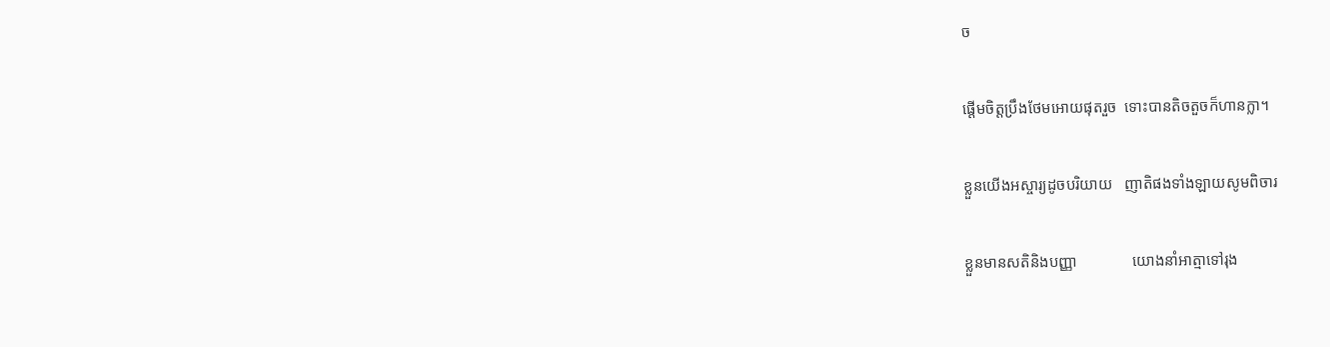ច

ផ្ដើមចិត្តប្រឹងថែមអោយផុតរួច  ទោះបានតិចតួចក៏ហានក្លា។

ខ្លួនយើងអស្ចារ្យដូចបរិយាយ   ញាតិផងទាំងឡាយសូមពិចារ

ខ្លួនមានសតិនិងបញ្ញា              យោងនាំអាត្មាទៅរុង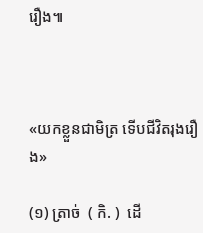រឿង៕



«យកខ្លួនជាមិត្រ ទើបជីវិតរុងរឿង»

(១) ត្រាច់  ( កិ. )  ដើ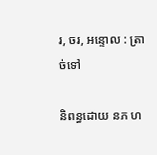រ, ចរ, អន្ទោល : ត្រាច់ទៅ

និពន្ធដោយ នភ ហ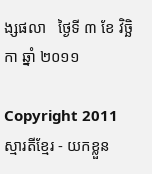ង្សផលា   ថ្ងៃទី ៣ ខែ វិច្ឆិកា ឆ្នាំ ២០១១

Copyright 2011 ស្មារតីខ្មែរ - យកខ្លួន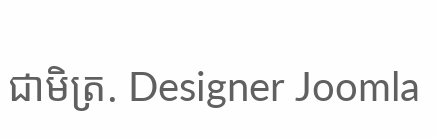ជាមិត្រ. Designer Joomla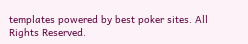templates powered by best poker sites. All Rights Reserved.